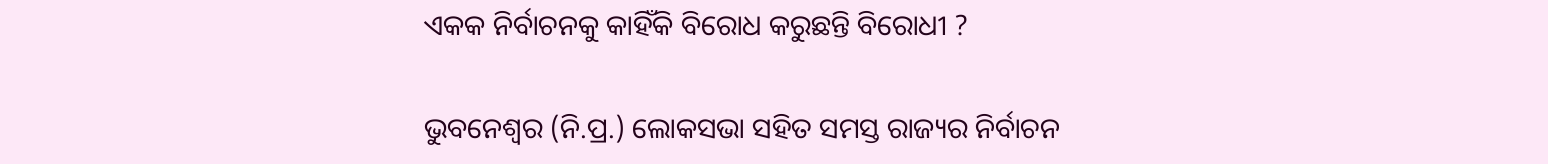ଏକକ ନିର୍ବାଚନକୁ କାହିଁକି ବିରୋଧ କରୁଛନ୍ତି ବିରୋଧୀ ?

ଭୁବନେଶ୍ବର (ନି.ପ୍ର.) ଲୋକସଭା ସହିତ ସମସ୍ତ ରାଜ୍ୟର ନିର୍ବାଚନ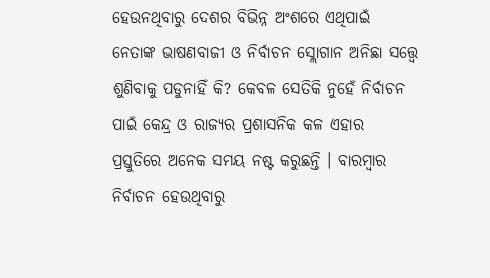ହେଉନଥିବାରୁ ଦେଶର ବିଭିନ୍ନ ଅଂଶରେ ଏଥିପାଇଁ ନେତାଙ୍କ ଭାଷଣବାଜୀ ଓ ନିର୍ବାଚନ ସ୍ଲୋଗାନ ଅନିଛା ସତ୍ତ୍ବେ ଶୁଣିବାକୁ ପଡୁନାହିଁ କି? କେବଳ ସେତିକି ନୁହେଁ ନିର୍ବାଚନ ପାଇଁ କେନ୍ଦ୍ର ଓ ରାଜ୍ୟର ପ୍ରଶାସନିକ କଳ ଏହାର ପ୍ରସ୍ତୁତିରେ ଅନେକ ସମୟ ନଷ୍ଟ କରୁଛନ୍ତି । ବାରମ୍ବାର ନିର୍ବାଚନ ହେଉଥିବାରୁ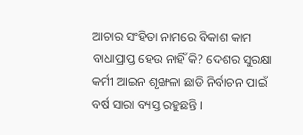ଆଚାର ସଂହିତା ନାମରେ ବିକାଶ କାମ ବାଧାପ୍ରାପ୍ତ ହେଉ ନାହିଁ କି? ଦେଶର ସୁରକ୍ଷା କର୍ମୀ ଆଇନ ଶୃଙ୍ଖଳା ଛାଡି ନିର୍ବାଚନ ପାଇଁ ବର୍ଷ ସାରା ବ୍ୟସ୍ତ ରହୁଛନ୍ତି ।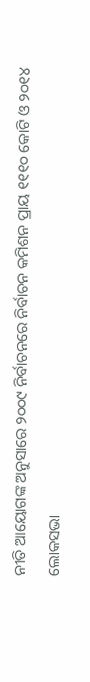ନୀତି ଆୟୋଗଙ୍କ ଅନୁସାରେ ୨୦୦୯ ନିର୍ବାଚନରେ ନିର୍ବାଚନ କମିଶନ ପ୍ରାୟ ୧୧୧୦ କୋଟି ଓ ୨୦୧୪ ଲୋକସଭା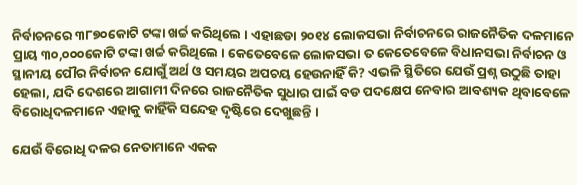ନିର୍ବାଚନରେ ୩୮୭୦କୋଟି ଟଙ୍କା ଖର୍ଚ୍ଚ କରିଥିଲେ । ଏହାଛଡା ୨୦୧୪ ଲୋକସଭା ନିର୍ବାଚନରେ ରାଜନୈତିକ ଦଳମାନେ ପ୍ରାୟ ୩୦,୦୦୦କୋଟି ଟଙ୍କା ଖର୍ଚ୍ଚ କରିଥିଲେ । କେତେବେଳେ ଲୋକସଭା ତ କେତେବେଳେ ବିଧାନସଭା ନିର୍ବାଚନ ଓ ସ୍ଥାନୀୟ ପୌର ନିର୍ବାଚନ ଯୋଗୁଁ ଅର୍ଥ ଓ ସମୟର ଅପଚୟ ହେଉନାହିଁ କି? ଏଭଳି ସ୍ଥିତିରେ ଯେଉଁ ପ୍ରଶ୍ନ ଉଠୁଛି ତାହା ହେଲା, ଯଦି ଦେଶରେ ଆଗାମୀ ଦିନରେ ରାଜନୈତିକ ସୁଧାର ପାଇଁ ବଡ ପଦକ୍ଷେପ ନେବାର ଆବଶ୍ୟକ ଥିବାବେଳେ ବିରୋଧିଦଳମାନେ ଏହାକୁ କାହିଁକି ସନ୍ଦେହ ଦୃଷ୍ଟିରେ ଦେଖୁଛନ୍ତି ।

ଯେଉଁ ବିରୋଧି ଦଳର ନେତାମାନେ ଏକକ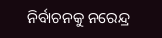ନିର୍ବାଚନକୁ ନରେନ୍ଦ୍ର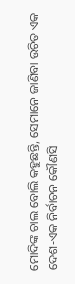ମୋଦିଙ୍କ ଚାଲ ବୋଲି କହୁଛନ୍ତି, ସେମାନେ ଜାଣିବା ଉଚିତ ଏକ ଦେଶ-ଏକ ନିର୍ବାଚନ କୌଣସି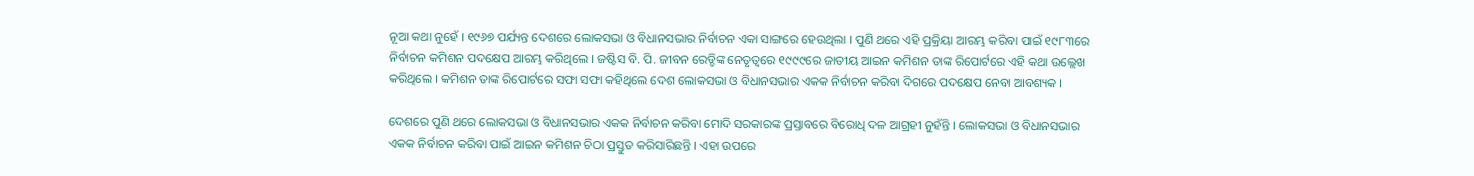ନୂଆ କଥା ନୁହେଁ । ୧୯୬୭ ପର୍ଯ୍ୟନ୍ତ ଦେଶରେ ଲୋକସଭା ଓ ବିଧାନସଭାର ନିର୍ବାଚନ ଏକା ସାଙ୍ଗରେ ହେଉଥିଲା । ପୁଣି ଥରେ ଏହି ପ୍ରକ୍ରିୟା ଆରମ୍ଭ କରିବା ପାଇଁ ୧୯୮୩ରେ ନିର୍ବାଚନ କମିଶନ ପଦକ୍ଷେପ ଆରମ୍ଭ କରିଥିଲେ । ଜଷ୍ଟିସ ବି. ପି. ଜୀବନ ରେଡ୍ଡିଙ୍କ ନେତୃତ୍ବରେ ୧୯୯୯ରେ ଜାତୀୟ ଆଇନ କମିଶନ ତାଙ୍କ ରିପୋର୍ଟରେ ଏହି କଥା ଉଲ୍ଲେଖ କରିଥିଲେ । କମିଶନ ତାଙ୍କ ରିପୋର୍ଟରେ ସଫା ସଫା କହିଥିଲେ ଦେଶ ଲୋକସଭା ଓ ବିଧାନସଭାର ଏକକ ନିର୍ବାଚନ କରିବା ଦିଗରେ ପଦକ୍ଷେପ ନେବା ଆବଶ୍ୟକ ।

ଦେଶରେ ପୁଣି ଥରେ ଲୋକସଭା ଓ ବିଧାନସଭାର ଏକକ ନିର୍ବାଚନ କରିବା ମୋଦି ସରକାରଙ୍କ ପ୍ରସ୍ତାବରେ ବିରୋଧି ଦଳ ଆଗ୍ରହୀ ନୁହଁନ୍ତି । ଲୋକସଭା ଓ ବିଧାନସଭାର ଏକକ ନିର୍ବାଚନ କରିବା ପାଇଁ ଆଇନ କମିଶନ ଚିଠା ପ୍ରସ୍ତୁତ କରିସାରିଛନ୍ତି । ଏହା ଉପରେ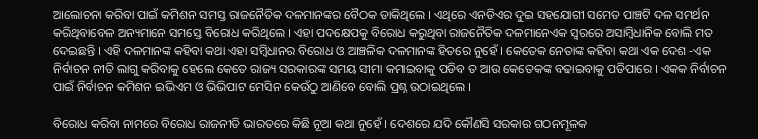ଆଲୋଚନା କରିବା ପାଇଁ କମିଶନ ସମସ୍ତ ରାଜନୈତିକ ଦଳମାନଙ୍କର ବୈଠକ ଡାକିଥିଲେ । ଏଥିରେ ଏନଡିଏର ଦୁଇ ସହଯୋଗୀ ସମେତ ପାଞ୍ଚଟି ଦଳ ସମର୍ଥନ କରିଥିବାବେଳ ଅନ୍ୟମାନେ ସମସ୍ତେ ବିରୋଧ କରିଥିଲେ । ଏହା ପଦକ୍ଷେପକୁ ବିରୋଧ କରୁଥିବା ରାଜନୈତିକ ଦଳମାନେଏକ ସ୍ବରରେ ଅସାମ୍ବିଧାନିକ ବୋଲି ମତ ଦେଇଛନ୍ତି । ଏହି ଦଳମାନଙ୍କ କହିବା କଥା ଏହା ସମ୍ବିଧାନର ବିରୋଧ ଓ ଆଞ୍ଚଳିକ ଦଳମାନଙ୍କ ହିତରେ ନୁହେଁ । କେତେକ ନେତାଙ୍କ କହିବା କଥା ଏକ ଦେଶ -ଏକ ନିର୍ବାଚନ ନୀତି ଲାଗୁ କରିବାକୁ ହେଲେ କେତେ ରାଜ୍ୟ ସରକାରଙ୍କ ସମୟ ସୀମା କମାଇବାକୁ ପଡିବ ତ ଆଉ କେତେକଙ୍କ ବଢାଇବାକୁ ପଡିପାରେ । ଏକକ ନିର୍ବାଚନ ପାଇଁ ନିର୍ବାଚନ କମିଶନ ଇଭିଏମ ଓ ଭିଭିପାଟ ମେସିନ କେଉଁଠୁ ଆଣିବେ ବୋଲି ପ୍ରଶ୍ନ ଉଠାଇଥିଲେ ।

ବିରୋଧ କରିବା ନାମରେ ବିରୋଧ ରାଜନୀତି ଭାରତରେ କିଛି ନୂଆ କଥା ନୁହେଁ । ଦେଶରେ ଯଦି କୌଣସି ସରକାର ଗଠନମୂଳକ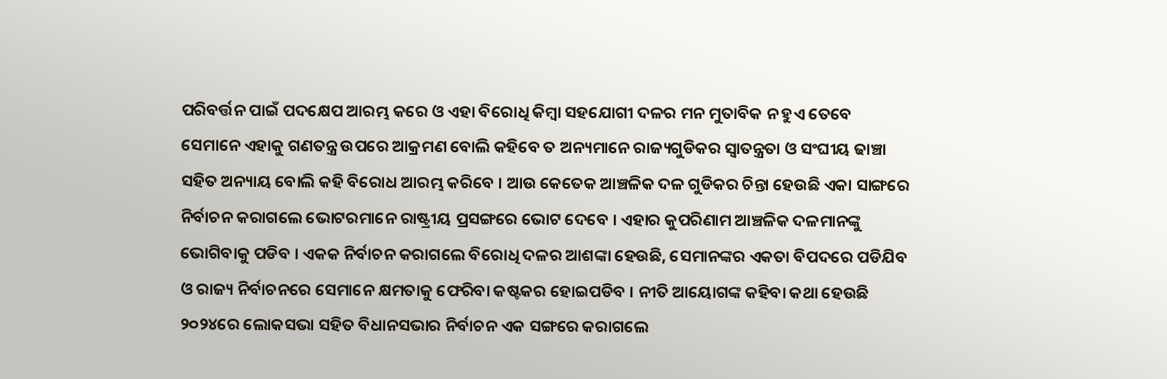ପରିବର୍ତ୍ତନ ପାଇଁ ପଦକ୍ଷେପ ଆରମ୍ଭ କରେ ଓ ଏହା ବିରୋଧି କିମ୍ବା ସହଯୋଗୀ ଦଳର ମନ ମୁତାବିକ ନ ହୁଏ ତେବେ ସେମାନେ ଏହାକୁ ଗଣତନ୍ତ୍ର ଉପରେ ଆକ୍ରମଣ ବୋଲି କହିବେ ତ ଅନ୍ୟମାନେ ରାଜ୍ୟଗୁଡିକର ସ୍ବାତନ୍ତ୍ରତା ଓ ସଂଘୀୟ ଢାଞ୍ଚା ସହିତ ଅନ୍ୟାୟ ବୋଲି କହି ବିରୋଧ ଆରମ୍ଭ କରିବେ । ଆଉ କେତେକ ଆଞ୍ଚଳିକ ଦଳ ଗୁଡିକର ଚିନ୍ତା ହେଉଛି ଏକା ସାଙ୍ଗରେ ନିର୍ବାଚନ କରାଗଲେ ଭୋଟରମାନେ ରାଷ୍ଟ୍ରୀୟ ପ୍ରସଙ୍ଗରେ ଭୋଟ ଦେବେ । ଏହାର କୁପରିଣାମ ଆଞ୍ଚଳିକ ଦଳମାନଙ୍କୁ ଭୋଗିବାକୁ ପଡିବ । ଏକକ ନିର୍ବାଚନ କରାଗଲେ ବିରୋଧି ଦଳର ଆଶଙ୍କା ହେଉଛି, ସେମାନଙ୍କର ଏକତା ବିପଦରେ ପଡିଯିବ ଓ ରାଜ୍ୟ ନିର୍ବାଚନରେ ସେମାନେ କ୍ଷମତାକୁ ଫେରିବା କଷ୍ଟକର ହୋଇପଡିବ । ନୀତି ଆୟୋଗଙ୍କ କହିବା କଥା ହେଉଛି ୨୦୨୪ରେ ଲୋକସଭା ସହିତ ବିଧାନସଭାର ନିର୍ବାଚନ ଏକ ସଙ୍ଗରେ କରାଗଲେ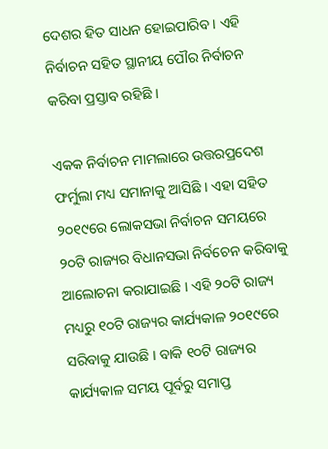ଦେଶର ହିତ ସାଧନ ହୋଇପାରିବ । ଏହି ନିର୍ବାଚନ ସହିତ ସ୍ଥାନୀୟ ପୌର ନିର୍ବାଚନ କରିବା ପ୍ରସ୍ତାବ ରହିଛି ।

ଏକକ ନିର୍ବାଚନ ମାମଲାରେ ଉତ୍ତରପ୍ରଦେଶ ଫର୍ମୁଲା ମଧ୍ୟ ସମାନାକୁ ଆସିଛି । ଏହା ସହିତ ୨୦୧୯ରେ ଲୋକସଭା ନିର୍ବାଚନ ସମୟରେ ୨୦ଟି ରାଜ୍ୟର ବିଧାନସଭା ନିର୍ବଚେନ କରିବାକୁ ଆଲୋଚନା କରାଯାଇଛି । ଏହି ୨୦ଟି ରାଜ୍ୟ ମଧ୍ୟରୁ ୧୦ଟି ରାଜ୍ୟର କାର୍ଯ୍ୟକାଳ ୨୦୧୯ରେ ସରିବାକୁ ଯାଉଛି । ବାକି ୧୦ଟି ରାଜ୍ୟର କାର୍ଯ୍ୟକାଳ ସମୟ ପୂର୍ବରୁ ସମାପ୍ତ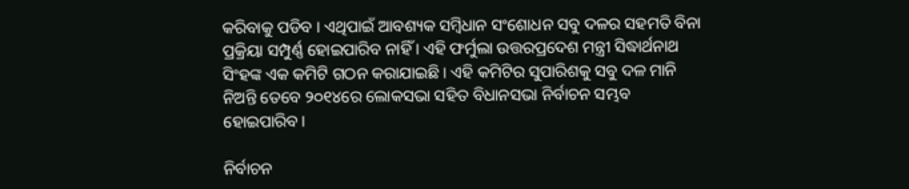କରିବାକୁ ପଡିବ । ଏଥିପାଇଁ ଆବଶ୍ୟକ ସମ୍ବିଧାନ ସଂଶୋଧନ ସବୁ ଦଳର ସହମତି ବିନା ପ୍ରକ୍ରିୟା ସମ୍ପୁର୍ଣ୍ଣ ହୋଇପାରିବ ନାହିଁ । ଏହି ଫର୍ମୁଲା ଉତ୍ତରପ୍ରଦେଶ ମନ୍ତ୍ରୀ ସିଦ୍ଧାର୍ଥନାଥ ସିଂହଙ୍କ ଏକ କମିଟି ଗଠନ କରାଯାଇଛି । ଏହି କମିଟିର ସୁପାରିଶକୁ ସବୁ ଦଳ ମାନି ନିଅନ୍ତି ତେବେ ୨୦୧୪ରେ ଲୋକସଭା ସହିତ ବିଧାନସଭା ନିର୍ବାଚନ ସମ୍ଭବ ହୋଇପାରିବ ।

ନିର୍ବାଚନ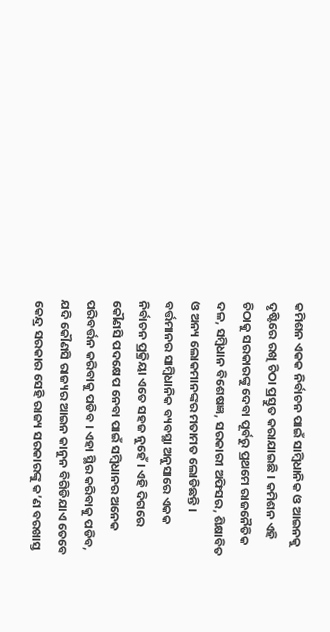କମିଶନ ଏକକ ନିର୍ବାଚନ ପାଇଁ ସାମ୍ବିଧାନିକ ଓ ଆଇନକୁ ଦୃଷ୍ଟିରେ ରଖି ଚିଠା ପ୍ରସ୍ତୁତ କରାଯାଇଛି । କମିଶନ ଏହି ଚିଠାକୁ ସରକାରଙ୍କୁ ଦେବା ପୂର୍ବରୁ ପ୍ରଥମେ ରାଜନୈତିକ ଦଳ, ସମ୍ବିଧାନ ବିଶେଷଜ୍ଞ, ସରକାରୀ ଅଫିସର, ଶିକ୍ଷାବିତ ଓ ଅନ୍ୟ ଲୋକମାନଙ୍କର ମତାମତ ଲୋଡିଛନ୍ତି ।  ବର୍ତ୍ତମାନର ସାମ୍ବିଧାନିକ ବ୍ୟବସ୍ଥା ଅନୁସାରେ ଏକକ ନିର୍ବାଚନ ପ୍ରକ୍ରିୟା ଏତେ ସହଜ ନୁହେଁ । ଏହି ଦିଗରେ କୌଣସି ପଦକ୍ଷେପ ନେବା ପାଇଁ ସମ୍ବିଧାନର ଅନେକ ପରିବର୍ତ୍ତନ କରିବାକୁ ପଡିବ । ଏହା ସ୍ଥିର କରିବାକୁ ପଡିବ, ଯଦି କୌଣସି ରାଜ୍ୟର ଆଇନ କାନୁନ ବିଗିଡିଯାଏ ତେବେ କେନ୍ଦ୍ର ସରକାର ସେହି ରାଜ୍ୟ ସରକାରଙ୍କୁ କ’ଣ ବରଖାସ୍ତ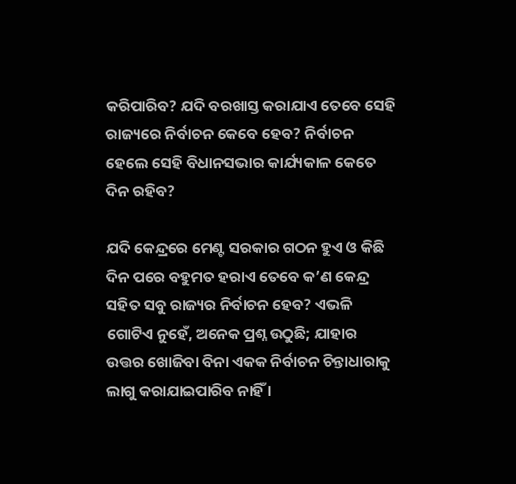କରିପାରିବ? ଯଦି ବରଖାସ୍ତ କରାଯାଏ ତେବେ ସେହି ରାଜ୍ୟରେ ନିର୍ବାଚନ କେବେ ହେବ? ନିର୍ବାଚନ ହେଲେ ସେହି ବିଧାନସଭାର କାର୍ଯ୍ୟକାଳ କେତେ ଦିନ ରହିବ?

ଯଦି କେନ୍ଦ୍ରରେ ମେଣ୍ଟ ସରକାର ଗଠନ ହୁଏ ଓ କିଛି ଦିନ ପରେ ବହୁମତ ହରାଏ ତେବେ କ’ଣ କେନ୍ଦ୍ର ସହିତ ସବୁ ରାଜ୍ୟର ନିର୍ବାଚନ ହେବ? ଏଭଳି ଗୋଟିଏ ନୁହେଁ, ଅନେକ ପ୍ରଶ୍ନ ଉଠୁଛି; ଯାହାର ଉତ୍ତର ଖୋଜିବା ବିନା ଏକକ ନିର୍ବାଚନ ଚିନ୍ତାଧାରାକୁ ଲାଗୁ କରାଯାଇପାରିବ ନାହିଁ ।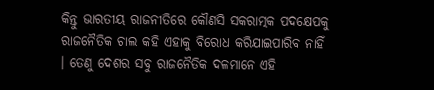କିନ୍ତୁ ଭାରତୀୟ ରାଜନୀତିରେ କୌଣସି ସକରାତ୍ମକ ପଦକ୍ଷେପକୁ ରାଜନୈତିକ ଚାଲ କହି ଏହାକୁ ବିରୋଧ କରିଯାଇପାରିବ ନାହିଁ । ତେଣୁ ଦେଶର ସବୁ ରାଜନୈତିକ ଦଳମାନେ ଏହି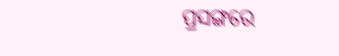ପ୍ରସଙ୍ଗରେ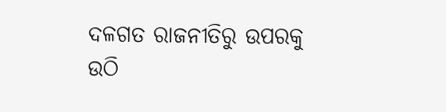ଦଳଗତ ରାଜନୀତିରୁ ଉପରକୁ ଉଠି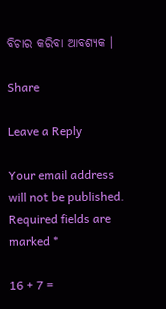ବିଚାର କରିବା ଆବଶ୍ୟକ ।

Share

Leave a Reply

Your email address will not be published. Required fields are marked *

16 + 7 =